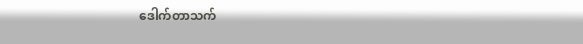ဒေါက်တာသက်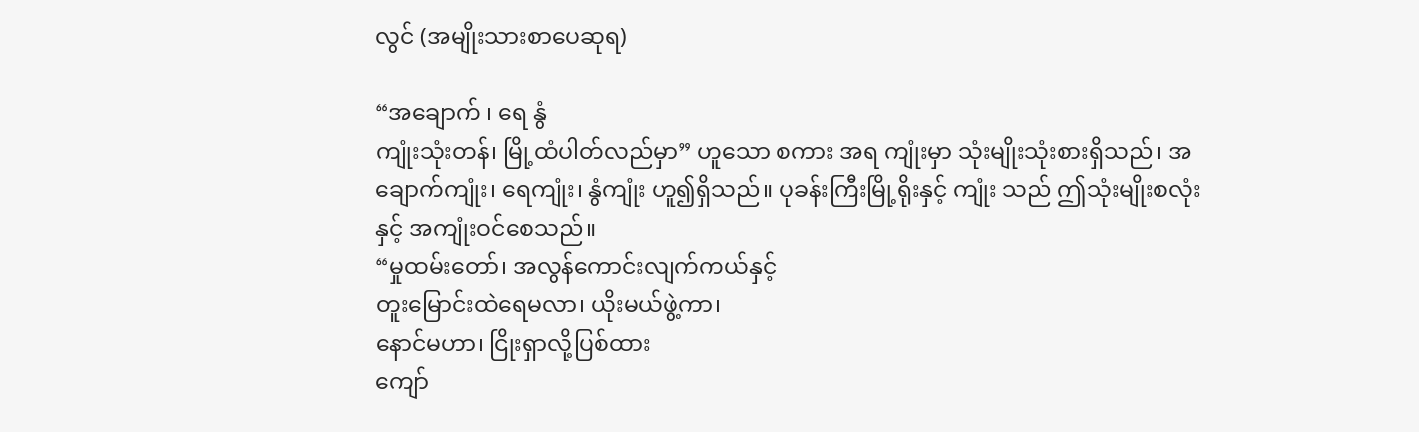လွင် (အမျိုးသားစာပေဆုရ)

“အချောက် ၊ ရေ နွံ
ကျုံးသုံးတန်၊ မြို့ထံပါတ်လည်မှာ” ဟူသော စကား အရ ကျုံးမှာ သုံးမျိုးသုံးစားရှိသည်၊ အချောက်ကျုံး၊ ရေကျုံး၊ နွံကျုံး ဟူ၍ရှိသည်။ ပုခန်းကြီးမြို့ရိုးနှင့် ကျုံး သည် ဤသုံးမျိုးစလုံးနှင့် အကျုံးဝင်စေသည်။
“မှုထမ်းတော်၊ အလွန်ကောင်းလျက်ကယ်နှင့်
တူးမြောင်းထဲရေမလာ၊ ယိုးမယ်ဖွဲ့ကာ၊
နောင်မဟာ၊ ငြိုးရှာလို့ပြစ်ထား
ကျော်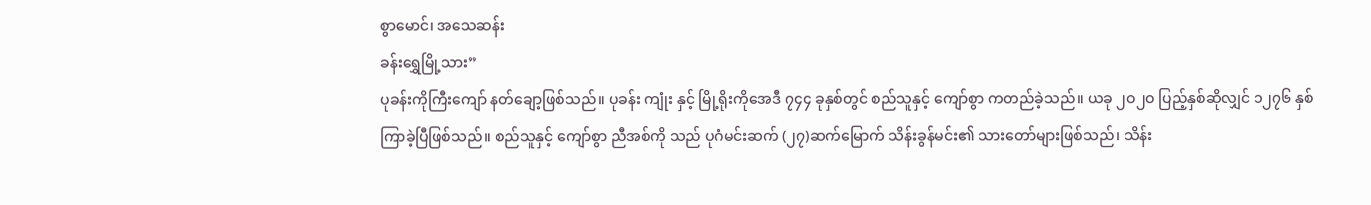စွာမောင်၊ အသေဆန်း
ခန်းရွှေမြို့သား”
ပုခန်းကိုကြီးကျော် နတ်ချော့ဖြစ်သည်။ ပုခန်း ကျုံး နှင့် မြို့ရိုးကိုအေဒီ ၇၄၄ ခုနှစ်တွင် စည်သူနှင့် ကျော်စွာ ကတည်ခဲ့သည်။ ယခု ၂ဝ၂ဝ ပြည့်နှစ်ဆိုလျှင် ၁၂၇၆ နှစ်ကြာခဲ့ပြီဖြစ်သည်။ စည်သူနှင့် ကျော်စွာ ညီအစ်ကို သည် ပုဂံမင်းဆက် (၂၇)ဆက်မြောက် သိန်းခွန်မင်း၏ သားတော်များဖြစ်သည်၊ သိန်း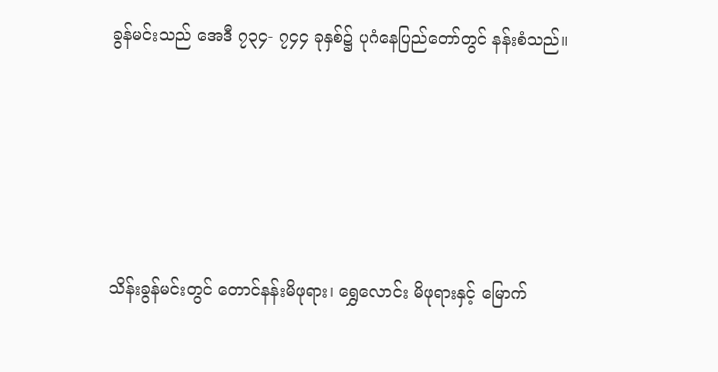ခွန်မင်းသည် အေဒီ ၇၃၄- ၇၄၄ ခုနှစ်၌ ပုဂံနေပြည်တော်တွင် နန်းစံသည်။






သိန်းခွန်မင်းတွင် တောင်နန်းမိဖုရား၊ ရွှေလောင်း မိဖုရားနှင့် မြောက်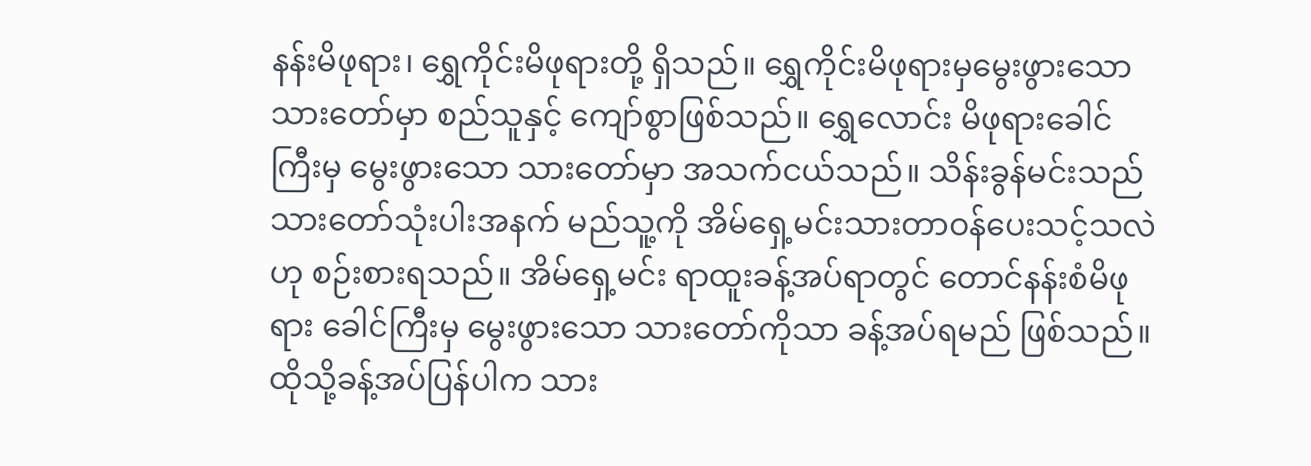နန်းမိဖုရား၊ ရွှေကိုင်းမိဖုရားတို့ ရှိသည်။ ရွှေကိုင်းမိဖုရားမှမွေးဖွားသော သားတော်မှာ စည်သူနှင့် ကျော်စွာဖြစ်သည်။ ရွှေလောင်း မိဖုရားခေါင် ကြီးမှ မွေးဖွားသော သားတော်မှာ အသက်ငယ်သည်။ သိန်းခွန်မင်းသည် သားတော်သုံးပါးအနက် မည်သူ့ကို အိမ်ရှေ့မင်းသားတာဝန်ပေးသင့်သလဲဟု စဉ်းစားရသည်။ အိမ်ရှေ့မင်း ရာထူးခန့်အပ်ရာတွင် တောင်နန်းစံမိဖုရား ခေါင်ကြီးမှ မွေးဖွားသော သားတော်ကိုသာ ခန့်အပ်ရမည် ဖြစ်သည်။ ထိုသို့ခန့်အပ်ပြန်ပါက သား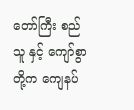တော်ကြီး စည်သူ နှင့် ကျော်စွာတို့က ကျေနပ်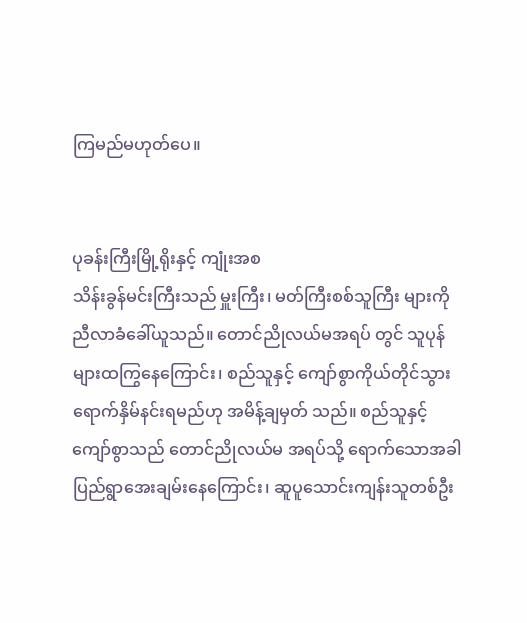ကြမည်မဟုတ်ပေ။


ပုခန်းကြီးမြို့ရိုးနှင့် ကျုံးအစ
သိန်းခွန်မင်းကြီးသည် မှူးကြီး၊ မတ်ကြီးစစ်သူကြီး များကို ညီလာခံခေါ်ယူသည်။ တောင်ညိုလယ်မအရပ် တွင် သူပုန်များထကြွနေကြောင်း၊ စည်သူနှင့် ကျော်စွာကိုယ်တိုင်သွားရောက်နှိမ်နင်းရမည်ဟု အမိန့်ချမှတ် သည်။ စည်သူနှင့် ကျော်စွာသည် တောင်ညိုလယ်မ အရပ်သို့ ရောက်သောအခါ ပြည်ရွာအေးချမ်းနေကြောင်း၊ ဆူပူသောင်းကျန်းသူတစ်ဦး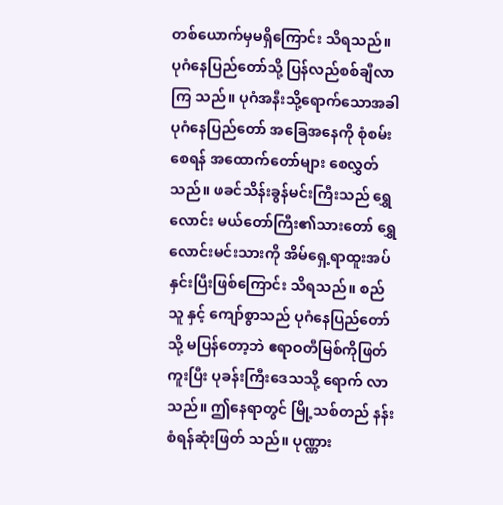တစ်ယောက်မှမရှိကြောင်း သိရသည်။ ပုဂံနေပြည်တော်သို့ ပြန်လည်စစ်ချီလာကြ သည်။ ပုဂံအနီးသို့ရောက်သောအခါ ပုဂံနေပြည်တော် အခြေအနေကို စုံစမ်းစေရန် အထောက်တော်များ စေလွှတ်သည်။ ဖခင်သိန်းခွန်မင်းကြီးသည် ရွှေလောင်း မယ်တော်ကြီး၏သားတော် ရွှေလောင်းမင်းသားကို အိမ်ရှေ့ရာထူးအပ်နှင်းပြီးဖြစ်ကြောင်း သိရသည်။ စည်သူ နှင့် ကျော်စွာသည် ပုဂံနေပြည်တော်သို့ မပြန်တော့ဘဲ ဧရာဝတီမြစ်ကိုဖြတ်ကူးပြီး ပုခန်းကြီးဒေသသို့ ရောက် လာသည်။ ဤနေရာတွင် မြို့သစ်တည် နန်းစံရန်ဆုံးဖြတ် သည်။ ပုဏ္ဏား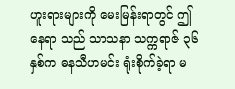ဟူးရားများကို မေးမြန်းရာတွင် ဤနေရာ သည် သာသနာ သက္ကရာဇ် ၃၆ နှစ်က ဓနသီဟမင်း ရုံးစိုက်ခဲ့ရာ မ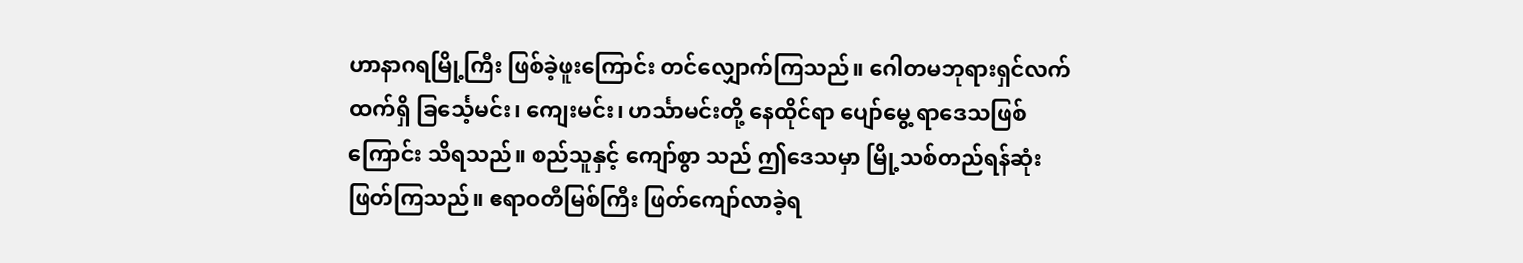ဟာနာဂရမြို့ကြီး ဖြစ်ခဲ့ဖူးကြောင်း တင်လျှောက်ကြသည်။ ဂေါတမဘုရားရှင်လက်ထက်ရှိ ခြင်္သေ့မင်း၊ ကျေးမင်း၊ ဟင်္သာမင်းတို့ နေထိုင်ရာ ပျော်မွေ့ ရာဒေသဖြစ်ကြောင်း သိရသည်။ စည်သူနှင့် ကျော်စွာ သည် ဤဒေသမှာ မြို့သစ်တည်ရန်ဆုံးဖြတ်ကြသည်။ ဧရာဝတီမြစ်ကြီး ဖြတ်ကျော်လာခဲ့ရ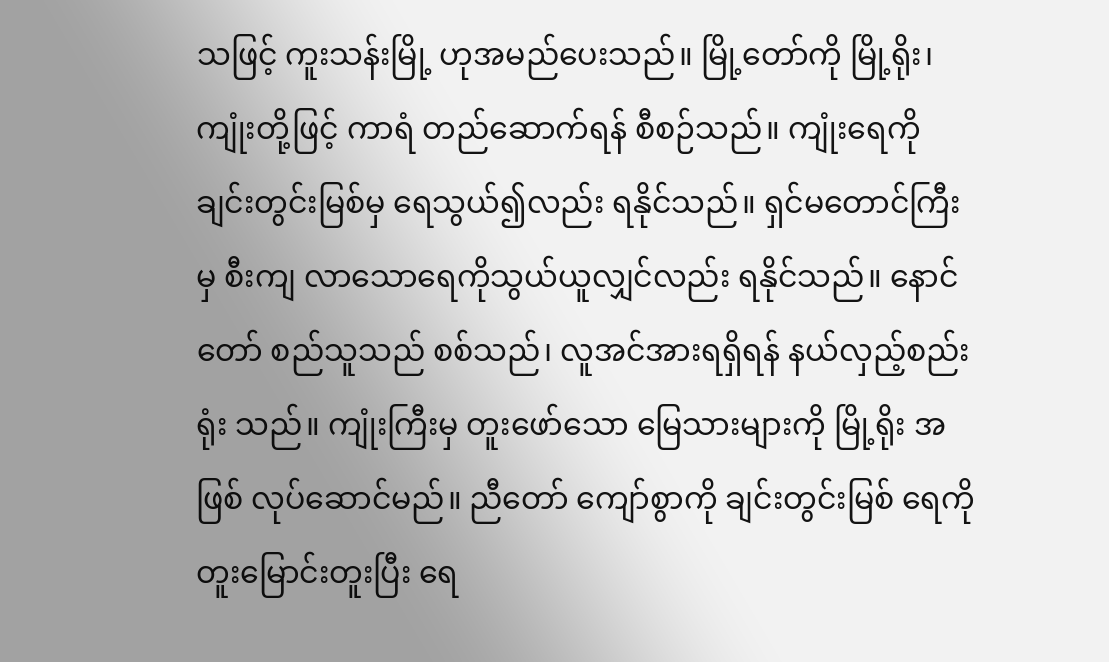သဖြင့် ကူးသန်းမြို့ ဟုအမည်ပေးသည်။ မြို့တော်ကို မြို့ရိုး၊ ကျုံးတို့ဖြင့် ကာရံ တည်ဆောက်ရန် စီစဉ်သည်။ ကျုံးရေကို ချင်းတွင်းမြစ်မှ ရေသွယ်၍လည်း ရနိုင်သည်။ ရှင်မတောင်ကြီးမှ စီးကျ လာသောရေကိုသွယ်ယူလျှင်လည်း ရနိုင်သည်။ နောင်တော် စည်သူသည် စစ်သည်၊ လူအင်အားရရှိရန် နယ်လှည့်စည်းရုံး သည်။ ကျုံးကြီးမှ တူးဖော်သော မြေသားများကို မြို့ရိုး အဖြစ် လုပ်ဆောင်မည်။ ညီတော် ကျော်စွာကို ချင်းတွင်းမြစ် ရေကို တူးမြောင်းတူးပြီး ရေ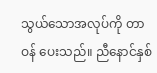သွယ်သောအလုပ်ကို တာဝန် ပေးသည်။ ညီနောင်နှစ်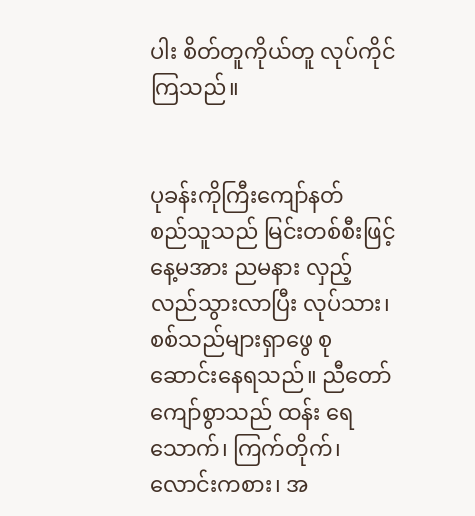ပါး စိတ်တူကိုယ်တူ လုပ်ကိုင်ကြသည်။


ပုခန်းကိုကြီးကျော်နတ်
စည်သူသည် မြင်းတစ်စီးဖြင့် နေ့မအား ညမနား လှည့်လည်သွားလာပြီး လုပ်သား၊ စစ်သည်များရှာဖွေ စုဆောင်းနေရသည်။ ညီတော်ကျော်စွာသည် ထန်း ရေသောက်၊ ကြက်တိုက်၊ လောင်းကစား၊ အ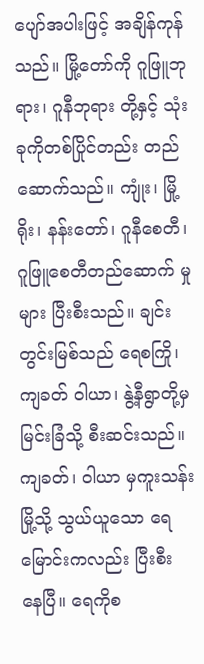ပျော်အပါးဖြင့် အချိန်ကုန်သည်။ မြို့တော်ကို ဂူဖြူဘုရား၊ ဂူနီဘုရား တို့နှင့် သုံးခုကိုတစ်ပြိုင်တည်း တည်ဆောက်သည်။ ကျုံး၊ မြို့ရိုး၊ နန်းတော်၊ ဂူနီစေတီ၊ ဂူဖြူစေတီတည်ဆောက် မှုများ ပြီးစီးသည်။ ချင်းတွင်းမြစ်သည် ရေစကြို၊ ကျခတ် ဝါယာ၊ နွဲ့နီရွာတို့မှ မြင်းခြံသို့ စီးဆင်းသည်။ ကျခတ်၊ ဝါယာ မှကူးသန်းမြို့သို့ သွယ်ယူသော ရေမြောင်းကလည်း ပြီးစီး နေပြီ။ ရေကိုစ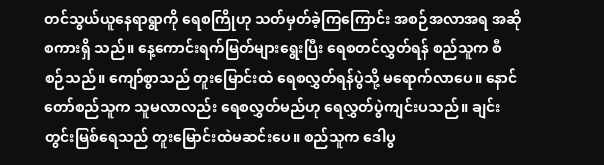တင်သွယ်ယူနေရာရွာကို ရေစကြိုဟု သတ်မှတ်ခဲ့ကြကြောင်း အစဉ်အလာအရ အဆိုစကားရှိ သည်။ နေ့ကောင်းရက်မြတ်များရွေးပြီး ရေစတင်လွှတ်ရန် စည်သူက စီစဉ်သည်။ ကျော်စွာသည် တူးမြောင်းထဲ ရေစလွှတ်ရန်ပွဲသို့ မရောက်လာပေ။ နောင်တော်စည်သူက သူမလာလည်း ရေစလွှတ်မည်ဟု ရေလွှတ်ပွဲကျင်းပသည်။ ချင်းတွင်းမြစ်ရေသည် တူးမြောင်းထဲမဆင်းပေ။ စည်သူက ဒေါပွ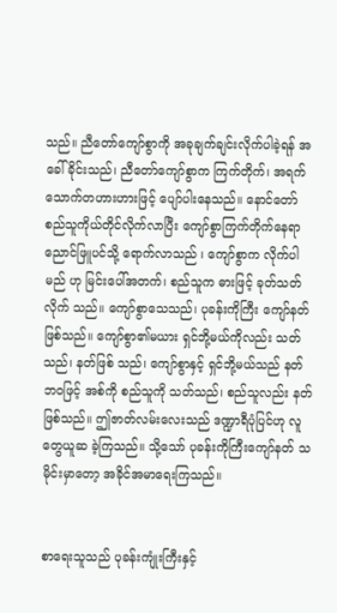သည်။ ညီတော်ကျော်စွာကို အခုချက်ချင်းလိုက်ပါခဲ့ရန် အခေါ်ခိုင်းသည်၊ ညီတော်ကျော်စွာက ကြက်တိုက်၊ အရက် သောက်တဟားဟားဖြင့် ပျော်ပါးနေသည်။ နောင်တော် စည်သူကိုယ်တိုင်လိုက်လာပြီး ကျော်စွာကြက်တိုက်နေရာ ညောင်ဖြူပင်သို့ ရောက်လာသည် ၊ ကျော်စွာက လိုက်ပါမည် ဟု မြင်းပေါ်အတက်၊ စည်သူက ဓားဖြင့် ခုတ်သတ်လိုက် သည်။ ကျော်စွာသေသည်၊ ပုခန်းကိုကြီး ကျော်နတ်ဖြစ်သည်။ ကျော်စွာ၏မယား ရှင်ဘို့မယ်ကိုလည်း သတ်သည်၊ နတ်ဖြစ် သည်၊ ကျော်စွာနှင့် ရှင်ဘို့မယ်သည် နတ်ဘဝဖြင့် အစ်ကို စည်သူကို သတ်သည်၊ စည်သူလည်း နတ်ဖြစ်သည်။ ဤဇာတ်လမ်းလေးသည် ဒဏ္ဍာရီပုံပြင်ဟု လူတွေယူဆ ခဲ့ကြသည်။ သို့သော် ပုခန်းကိုကြီးကျော်နတ် သမိုင်းမှာတော့ အခိုင်အမာရေးကြသည်။


စာရေးသူသည် ပုခန်းကျုံးကြီးနှင့်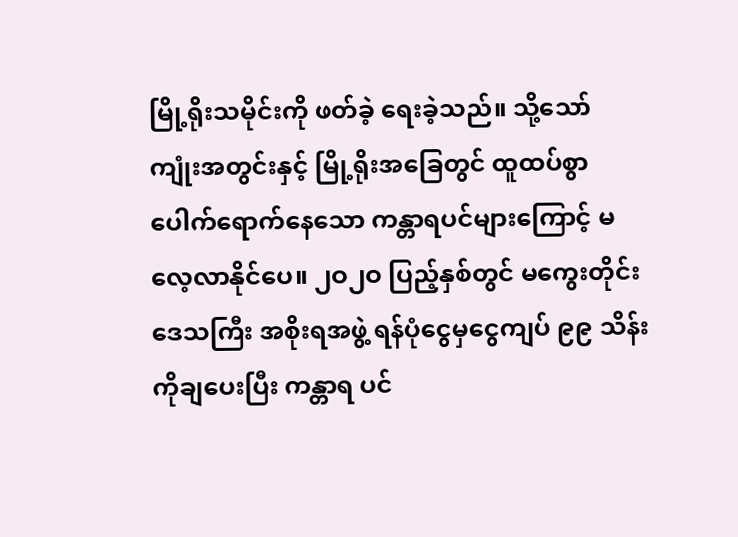မြို့ရိုးသမိုင်းကို ဖတ်ခဲ့ ရေးခဲ့သည်။ သို့သော် ကျုံးအတွင်းနှင့် မြို့ရိုးအခြေတွင် ထူထပ်စွာပေါက်ရောက်နေသော ကန္တာရပင်များကြောင့် မလေ့လာနိုင်ပေ။ ၂ဝ၂ဝ ပြည့်နှစ်တွင် မကွေးတိုင်းဒေသကြီး အစိုးရအဖွဲ့ ရန်ပုံငွေမှငွေကျပ် ၉၉ သိန်းကိုချပေးပြီး ကန္တာရ ပင်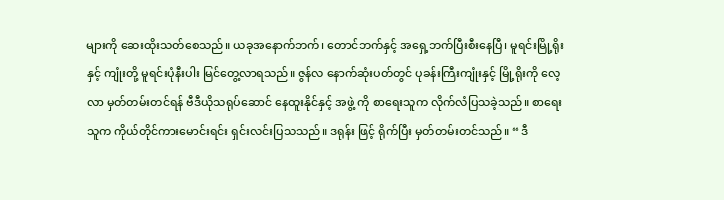များကို ဆေးထိုးသတ်စေသည်။ ယခုအနောက်ဘက်၊ တောင်ဘက်နှင့် အရှေ့ဘက်ပြီးစီးနေပြီ၊ မူရင်းမြို့ရိုးနှင့် ကျုံးတို့ မူရင်းပုံနီးပါး မြင်တွေ့လာရသည်။ ဇွန်လ နောက်ဆုံးပတ်တွင် ပုခန်းကြီးကျုံးနှင့် မြို့ရိုးကို လေ့လာ မှတ်တမ်းတင်ရန် ဗီဒီယိုသရုပ်ဆောင် နေထူးနိုင်နှင့် အဖွဲ့ ကို စာရေးသူက လိုက်လံပြသခဲ့သည်။ စာရေးသူက ကိုယ်တိုင်ကားမောင်းရင်း ရှင်းလင်းပြသသည်။ ဒရုန်း ဖြင့် ရိုက်ပြီး မှတ်တမ်းတင်သည်။ “ ဒီ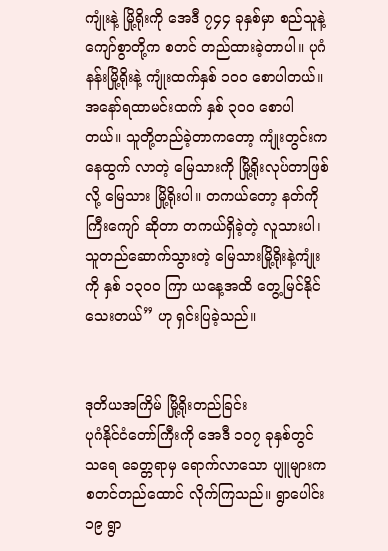ကျုံးနဲ့ မြို့ရိုးကို အေဒီ ၇၄၄ ခုနှစ်မှာ စည်သူနဲ့ ကျော်စွာတို့က စတင် တည်ထားခဲ့တာပါ။ ပုဂံနန်းမြို့ရိုးနဲ့ ကျုံးထက်နှစ် ၁၀၀ စောပါတယ်။ အနော်ရထာမင်းထက် နှစ် ၃၀၀ စောပါ တယ်။ သူတို့တည်ခဲ့တာကတော့ ကျုံးတွင်းကနေထွက် လာတဲ့ မြေသားကို မြို့ရိုးလုပ်တာဖြစ်လို့ မြေသား မြို့ရိုးပါ။ တကယ်တော့ နတ်ကိုကြီးကျော် ဆိုတာ တကယ်ရှိခဲ့တဲ့ လူသားပါ၊ သူတည်ဆောက်သွားတဲ့ မြေသားမြို့ရိုးနဲ့ကျုံးကို နှစ် ၁၃ဝဝ ကြာ ယနေ့အထိ တွေ့မြင်နိုင်သေးတယ်” ဟု ရှင်းပြခဲ့သည်။


ဒုတိယအကြိမ် မြို့ရိုးတည်ခြင်း
ပုဂံနိုင်ငံတော်ကြီးကို အေဒီ ၁၀၇ ခုနှစ်တွင် သရေ ခေတ္တရာမှ ရောက်လာသော ပျူများက စတင်တည်ထောင် လိုက်ကြသည်။ ရွာပေါင်း ၁၉ ရွာ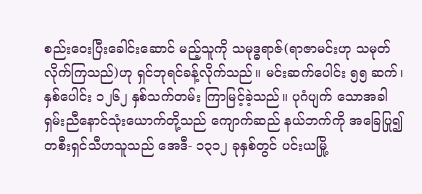စည်းဝေးပြီးခေါင်းဆောင် မည့်သူကို သမုဒ္ဓရာဇ်(ရာဇာမင်းဟု သမုတ်လိုက်ကြသည်)ဟု ရှင်ဘုရင်ခန့်လိုက်သည်။ မင်းဆက်ပေါင်း ၅၅ ဆက်၊ နှစ်ပေါင်း ၁၂၆၂ နှစ်သက်တမ်း ကြာမြင့်ခဲ့သည်။ ပုဂံပျက် သောအခါရှမ်းညီနောင်သုံးယောက်တို့သည် ကျောက်ဆည် နယ်ဘက်ကို အခြေပြု၍ တစီးရှင်သီဟသူသည် အေဒီ- ၁၃၁၂ ခုနှစ်တွင် ပင်းယမြို့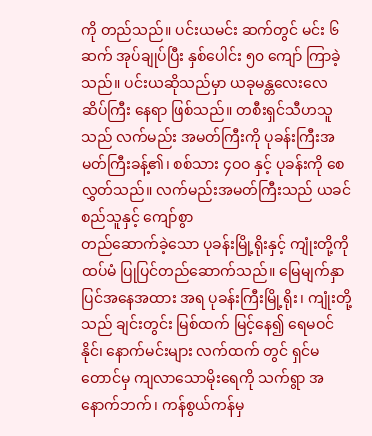ကို တည်သည်။ ပင်းယမင်း ဆက်တွင် မင်း ၆ ဆက် အုပ်ချုပ်ပြီး နှစ်ပေါင်း ၅၀ ကျော် ကြာခဲ့သည်။ ပင်းယဆိုသည်မှာ ယခုမန္တလေးလေဆိပ်ကြီး နေရာ ဖြစ်သည်။ တစီးရှင်သီဟသူသည် လက်မည်း အမတ်ကြီးကို ပုခန်းကြီးအမတ်ကြီးခန့်၏၊ စစ်သား ၄ဝဝ နှင့် ပုခန်းကို စေလွှတ်သည်။ လက်မည်းအမတ်ကြီးသည် ယခင်စည်သူနှင့် ကျော်စွာ
တည်ဆောက်ခဲ့သော ပုခန်းမြို့ရိုးနှင့် ကျုံးတို့ကို ထပ်မံ ပြုပြင်တည်ဆောက်သည်။ မြေမျက်နှာပြင်အနေအထား အရ ပုခန်းကြီးမြို့ရိုး၊ ကျုံးတို့သည် ချင်းတွင်း မြစ်ထက် မြင့်နေ၍ ရေမဝင်နိုင်၊ နောက်မင်းများ လက်ထက် တွင် ရှင်မတောင်မှ ကျလာသောမိုးရေကို သက်ရွာ အနောက်ဘက်၊ ကန်စွယ်ကန်မှ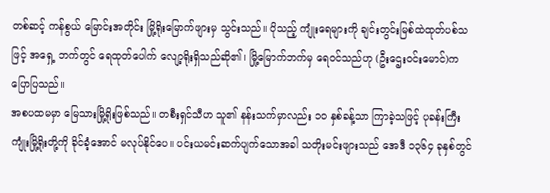တစ်ဆင့် ကန်စွယ် မြောင်းအတိုင်း မြို့ရိုးမြောက်ဖျားမှ သွင်းသည်။ ပိုသည့် ကျုံးရေများကို ချင်းတွင်းမြစ်ထဲထုတ်ပစ်သဖြင့် အရှေ့ ဘက်တွင် ရေထုတ်ပေါက် လျော့ရိုးရှိသည်ဆို၏၊ မြို့မြောက်ဘက်မှ ရေဝင်သည်ဟု (ဦးဌေးဝင်းမောင်)က ပြောပြသည်။
အစပထမမှာ မြေသားမြို့ရိုးဖြစ်သည်။ တစီးရှင်သီဟ သူ၏ နန်းသက်မှာလည်း ၁၀ နှစ်ခန့်သာ ကြာခဲ့သဖြင့် ပုခန်းကြီး ကျုံးမြို့ရိုးတို့ကို ခိုင်ခံ့အောင် မလုပ်နိုင်ပေ။ ပင်းယမင်းဆက်ပျက်သောအခါ သတိုးမင်းဖျားသည် အေဒီ ၁၃၆၄ ခုနှစ်တွင်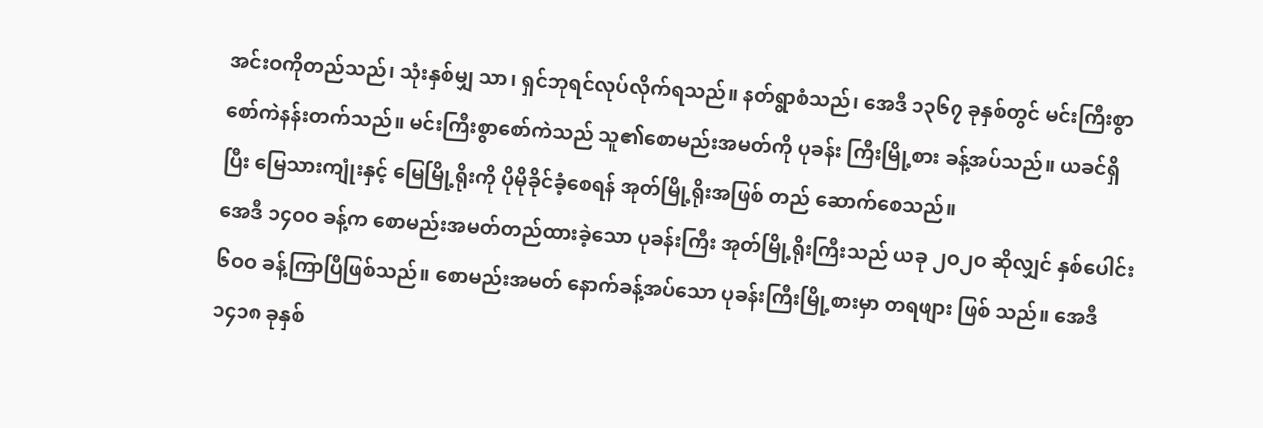အင်းဝကိုတည်သည်၊ သုံးနှစ်မျှ သာ၊ ရှင်ဘုရင်လုပ်လိုက်ရသည်။ နတ်ရွာစံသည်၊ အေဒီ ၁၃၆၇ ခုနှစ်တွင် မင်းကြီးစွာစော်ကဲနန်းတက်သည်။ မင်းကြီးစွာစော်ကဲသည် သူ၏စောမည်းအမတ်ကို ပုခန်း ကြီးမြို့စား ခန့်အပ်သည်။ ယခင်ရှိပြီး မြေသားကျုံးနှင့် မြေမြို့ရိုးကို ပိုမိုခိုင်ခံ့စေရန် အုတ်မြို့ရိုးအဖြစ် တည် ဆောက်စေသည်။
အေဒီ ၁၄ဝဝ ခန့်က စောမည်းအမတ်တည်ထားခဲ့သော ပုခန်းကြီး အုတ်မြို့ရိုးကြီးသည် ယခု ၂ဝ၂ဝ ဆိုလျှင် နှစ်ပေါင်း ၆ဝဝ ခန့်ကြာပြီဖြစ်သည်။ စောမည်းအမတ် နောက်ခန့်အပ်သော ပုခန်းကြီးမြို့စားမှာ တရဖျား ဖြစ် သည်။ အေဒီ ၁၄၁၈ ခုနှစ်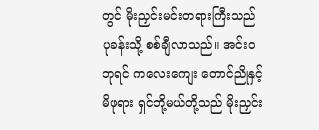တွင် မိုးညှင်းမင်းတရားကြီးသည် ပုခန်းသို့ စစ်ချီလာသည်။ အင်းဝဘုရင် ကလေးကျေး တောင်ညိုနှင့် မိဖုရား ရှင်ဘို့မယ်တို့သည် မိုးညှင်း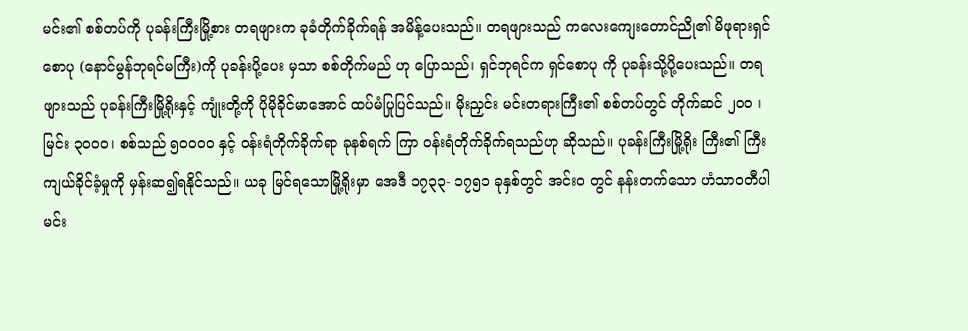မင်း၏ စစ်တပ်ကို ပုခန်းကြီးမြို့စား တရဖျားက ခုခံတိုက်ခိုက်ရန် အမိန့်ပေးသည်။ တရဖျားသည် ကလေးကျေးတောင်ညို၏ မိဖုရားရှင်စောပု (နောင်မွန်ဘုရင်မကြီး)ကို ပုခန်းပို့ပေး မှသာ စစ်တိုက်မည် ဟု ပြောသည်၊ ရှင်ဘုရင်က ရှင်စောပု ကို ပုခန်းသို့ပို့ပေးသည်။ တရဖျားသည် ပုခန်းကြီးမြို့ရိုးနှင့် ကျုံးတို့ကို ပိုမိုခိုင်မာအောင် ထပ်မံပြုပြင်သည်။ မိုးညှင်း မင်းတရားကြီး၏ စစ်တပ်တွင် တိုက်ဆင် ၂၀၀ ၊ မြင်း ၃ဝဝဝ၊ စစ်သည် ၅ဝဝဝဝ နှင့် ဝန်းရံတိုက်ခိုက်ရာ ခုနစ်ရက် ကြာ ဝန်းရံတိုက်ခိုက်ရသည်ဟု ဆိုသည်။ ပုခန်းကြီးမြို့ရိုး ကြီး၏ ကြီးကျယ်ခိုင်ခံ့မှုကို မှန်းဆ၍ရနိုင်သည်။ ယခု မြင်ရသောမြို့ရိုးမှာ အေဒီ ၁၇၃၃- ၁၇၅၁ ခုနှစ်တွင် အင်းဝ တွင် နန်းတက်သော ဟံသာဝတီပါ မင်း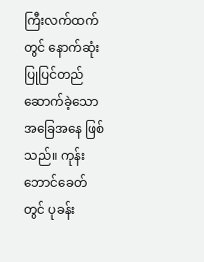ကြီးလက်ထက် တွင် နောက်ဆုံးပြုပြင်တည်ဆောက်ခဲ့သော အခြေအနေ ဖြစ်သည်။ ကုန်းဘောင်ခေတ်တွင် ပုခန်း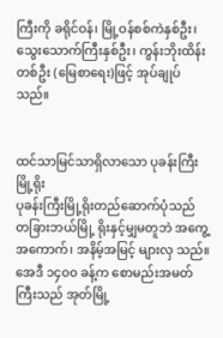ကြီးကို ခရိုင်ဝန်၊ မြို့ဝန်စစ်ကဲနှစ်ဦး၊ သွေးသောက်ကြီးနှစ်ဦး၊ ကွန်းဘိုးထိန်း တစ်ဦး (မြေစာရေး)ဖြင့် အုပ်ချုပ်သည်။


ထင်သာမြင်သာရှိလာသော ပုခန်းကြီးမြို့ရိုး
ပုခန်းကြီးမြို့ရိုးတည်ဆောက်ပုံသည် တခြားဘယ်မြို့ ရိုးနှင့်မျှမတူဘဲ အကွေ့အကောက်၊ အနိမ့်အမြင့် များလှ သည်။ အေဒီ ၁၄၀၀ ခန့်က စောမည်းအမတ်ကြီးသည် အုတ်မြို့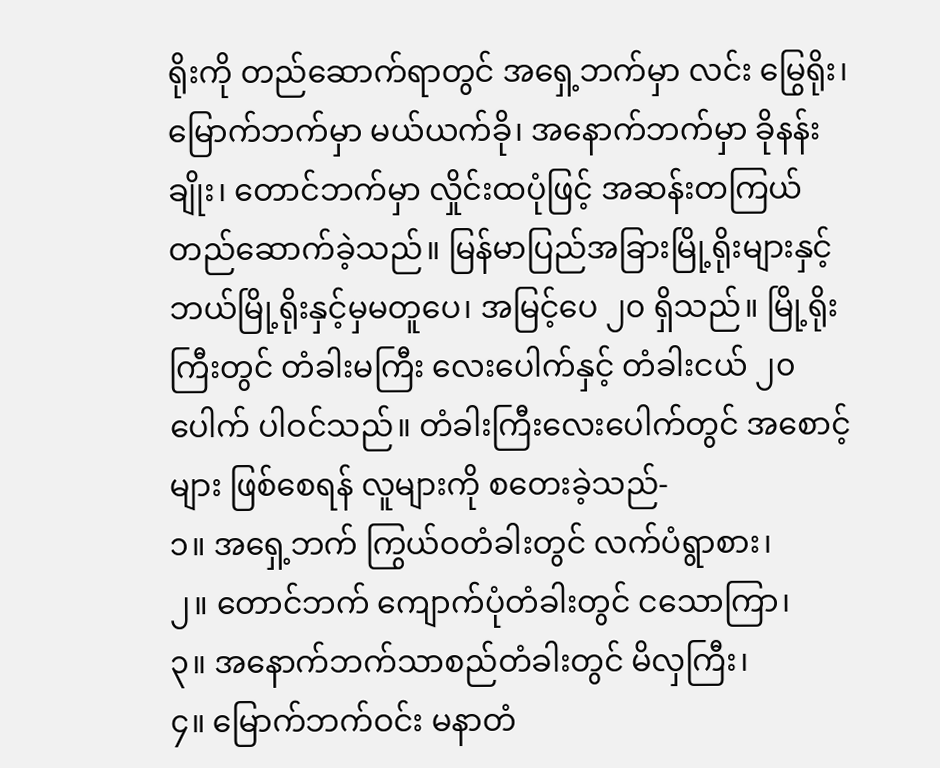ရိုးကို တည်ဆောက်ရာတွင် အရှေ့ဘက်မှာ လင်း မြွေရိုး၊ မြောက်ဘက်မှာ မယ်ယက်ခို၊ အနောက်ဘက်မှာ ခိုနန်းချိုး၊ တောင်ဘက်မှာ လှိုင်းထပုံဖြင့် အဆန်းတကြယ် တည်ဆောက်ခဲ့သည်။ မြန်မာပြည်အခြားမြို့ရိုးများနှင့် ဘယ်မြို့ရိုးနှင့်မှမတူပေ၊ အမြင့်ပေ ၂၀ ရှိသည်။ မြို့ရိုး ကြီးတွင် တံခါးမကြီး လေးပေါက်နှင့် တံခါးငယ် ၂၀ ပေါက် ပါဝင်သည်။ တံခါးကြီးလေးပေါက်တွင် အစောင့်များ ဖြစ်စေရန် လူများကို စတေးခဲ့သည်-
၁။ အရှေ့ဘက် ကြွယ်ဝတံခါးတွင် လက်ပံရွာစား၊
၂။ တောင်ဘက် ကျောက်ပုံတံခါးတွင် ငသောကြာ၊
၃။ အနောက်ဘက်သာစည်တံခါးတွင် မိလှကြီး၊
၄။ မြောက်ဘက်ဝင်း မနာတံ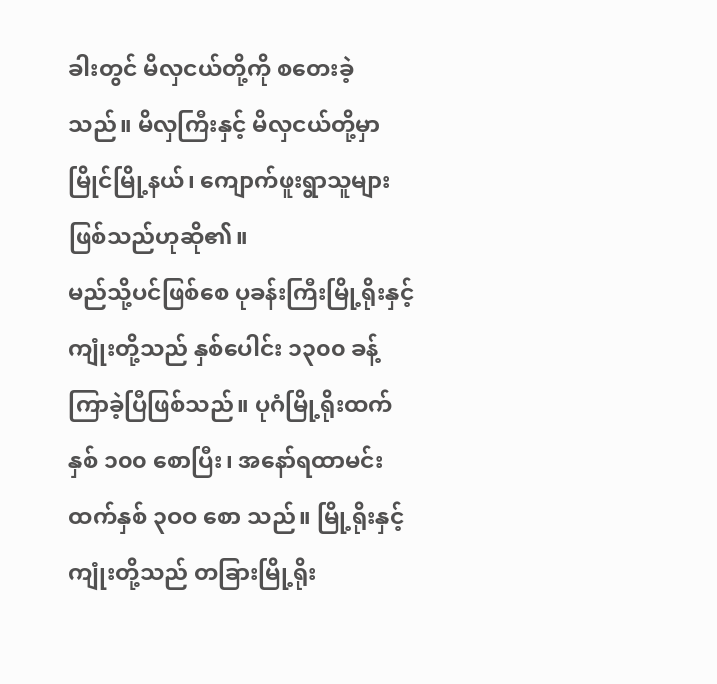ခါးတွင် မိလှငယ်တို့ကို စတေးခဲ့သည်။ မိလှကြီးနှင့် မိလှငယ်တို့မှာ မြိုင်မြို့နယ်၊ ကျောက်ဖူးရွာသူများ ဖြစ်သည်ဟုဆို၏။
မည်သို့ပင်ဖြစ်စေ ပုခန်းကြီးမြို့ရိုးနှင့် ကျုံးတို့သည် နှစ်ပေါင်း ၁၃၀၀ ခန့်ကြာခဲ့ပြီဖြစ်သည်။ ပုဂံမြို့ရိုးထက် နှစ် ၁၀၀ စောပြီး၊ အနော်ရထာမင်းထက်နှစ် ၃ဝဝ စော သည်။ မြို့ရိုးနှင့်ကျုံးတို့သည် တခြားမြို့ရိုး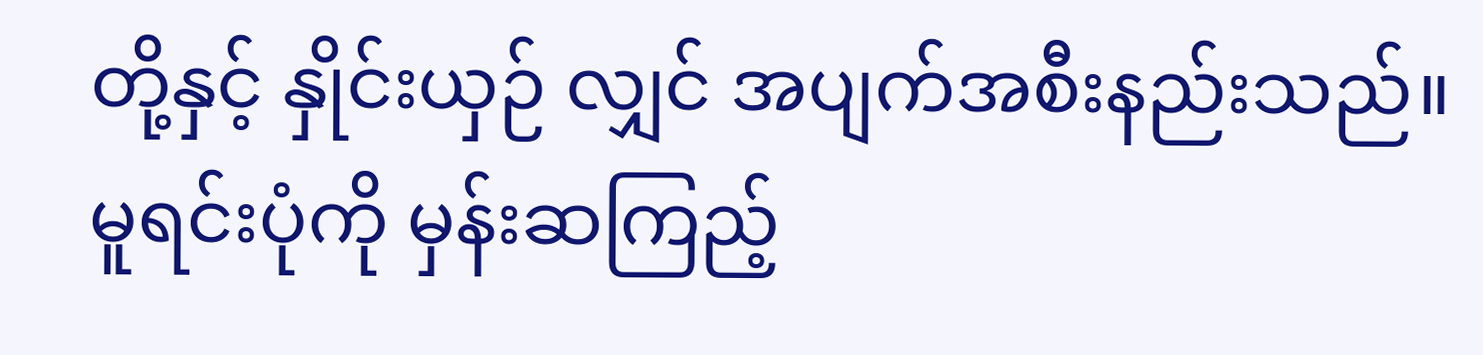တို့နှင့် နှိုင်းယှဉ် လျှင် အပျက်အစီးနည်းသည်။ မူရင်းပုံကို မှန်းဆကြည့်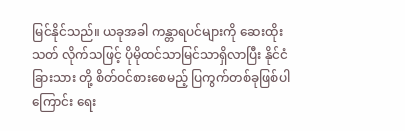မြင်နိုင်သည်။ ယခုအခါ ကန္တာရပင်များကို ဆေးထိုးသတ် လိုက်သဖြင့် ပိုမိုထင်သာမြင်သာရှိလာပြီး နိုင်ငံခြားသား တို့ စိတ်ဝင်စားစေမည့် ပြကွက်တစ်ခုဖြစ်ပါကြောင်း ရေး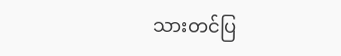သားတင်ပြ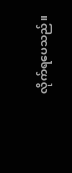လိုက်ရပေသည်။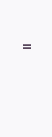။